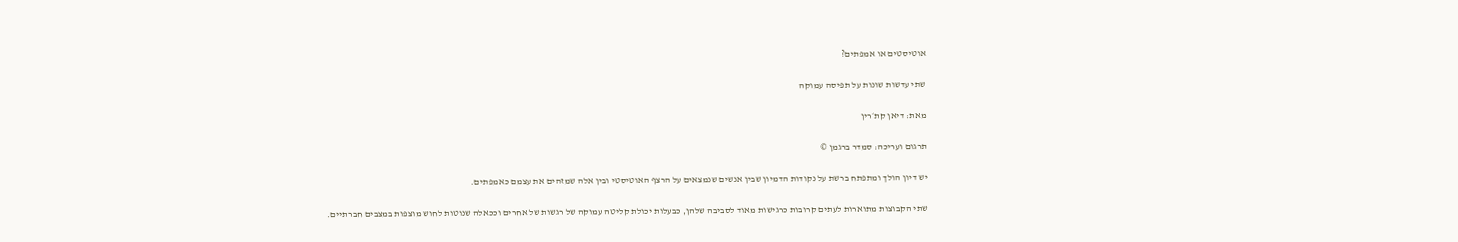אוטיסטים או אמפתים?

שתי עדשות שונות על תפיסה עמוקה

מאת: דיאן קת׳רין

תרגום ועריכה: סמדר ברגמן ©

יש דיון הולך ומתפתח ברשת על נקודות הדמיון שבין אנשים שנמצאים על הרצף האוטיסטי ובין אלה שמזהים את עצמם כאמפתים.

שתי הקבוצות מתוארות לעתים קרובות כרגישות מאוד לסביבה שלהן, כבעלות יכולת קליטה עמוקה של רגשות של אחרים וככאלה שנוטות לחוש מוצפות במצבים חברתיים.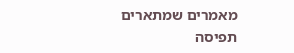מאמרים שמתארים תפיסה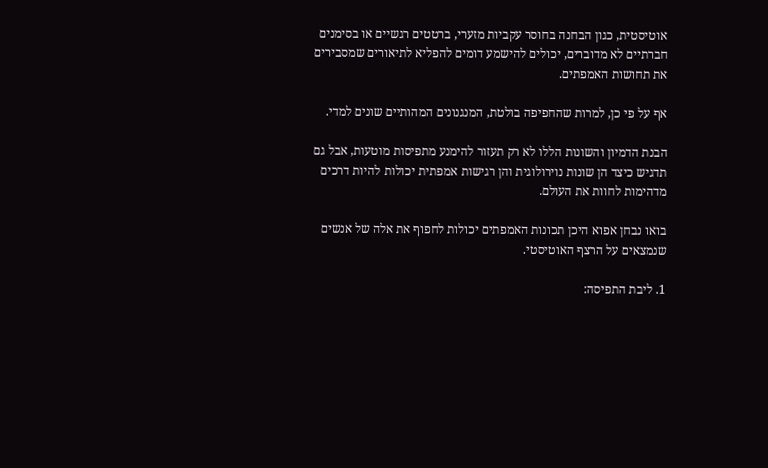אוטיסטית, כגון הבחנה בחוסר עקביות מזערי, ברטטים רגשיים או בסימנים חברתיים לא מדוברים, יכולים להישמע דומים להפליא לתיאורים שמסבירים את תחושות האמפתים.

אף על פי כן, למרות שהחפיפה בולטת, המנגנונים המהותיים שונים למדי.

הבנת הדמיון והשונות הללו לא רק תעזור להימנע מתפיסות מוטעות, אבל גם תדגיש כיצד הן שונות נוירולוגית והן רגישות אמפתית יכולות להיות דרכים מדהימות לחוות את העולם.

בואו נבחן אפוא היכן תכונות האמפתים יכולות לחפוף את אלה של אנשים שנמצאים על הרצף האוטיסטי.

1. ליבת התפיסה: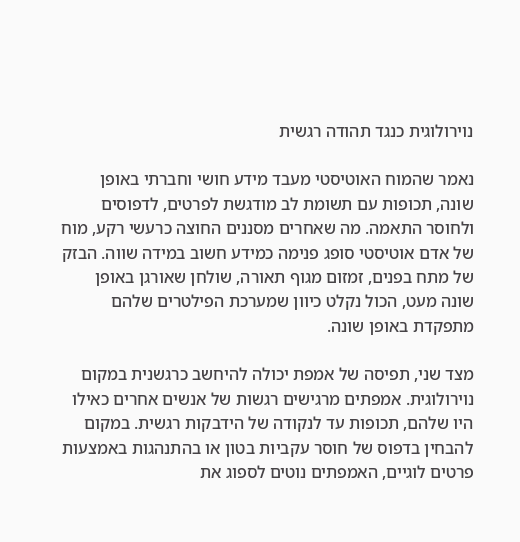נוירולוגית כנגד תהודה רגשית

נאמר שהמוח האוטיסטי מעבד מידע חושי וחברתי באופן שונה, תכופות עם תשומת לב מודגשת לפרטים, לדפוסים ולחוסר התאמה. מה שאחרים מסננים החוצה כרעשי רקע, מוח של אדם אוטיסטי סופג פנימה כמידע חשוב במידה שווה. הבזק של מתח בפנים, זמזום מגוף תאורה, שולחן שאורגן באופן שונה מעט, הכול נקלט כיוון שמערכת הפילטרים שלהם מתפקדת באופן שונה.

מצד שני, תפיסה של אמפת יכולה להיחשב כרגשנית במקום נוירולוגית. אמפתים מרגישים רגשות של אנשים אחרים כאילו היו שלהם, תכופות עד לנקודה של הידבקות רגשית. במקום להבחין בדפוס של חוסר עקביות בטון או בהתנהגות באמצעות פרטים לוגיים, האמפתים נוטים לספוג את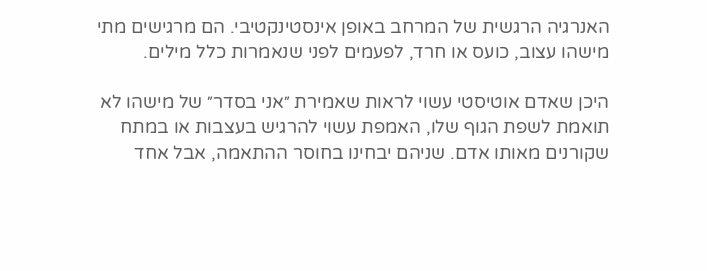האנרגיה הרגשית של המרחב באופן אינסטינקטיבי. הם מרגישים מתי מישהו עצוב, כועס או חרד, לפעמים לפני שנאמרות כלל מילים.

היכן שאדם אוטיסטי עשוי לראות שאמירת ״אני בסדר״ של מישהו לא תואמת לשפת הגוף שלו, האמפת עשוי להרגיש בעצבות או במתח שקורנים מאותו אדם. שניהם יבחינו בחוסר ההתאמה, אבל אחד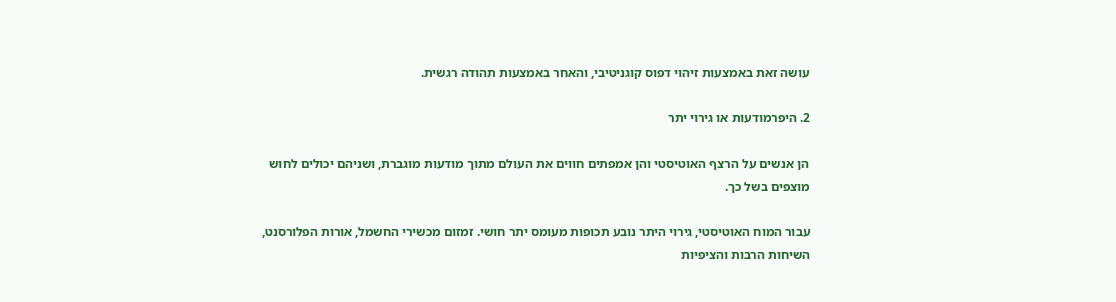עושה זאת באמצעות זיהוי דפוס קוגניטיבי, והאחר באמצעות תהודה רגשית.

2. היפרמודעות או גירוי יתר

הן אנשים על הרצף האוטיסטי והן אמפתים חווים את העולם מתוך מודעות מוגברת, ושניהם יכולים לחוש מוצפים בשל כך.

עבור המוח האוטיסטי, גירוי היתר נובע תכופות מעומס יתר חושי. זמזום מכשירי החשמל, אורות הפלורסנט, השיחות הרבות והציפיות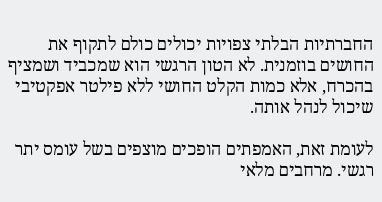החברתיות הבלתי צפויות יכולים כולם לתקוף את החושים בוזמנית. לא הטון הרגשי הוא שמכביד ושמציף בהכרח, אלא כמות הקלט החושי ללא פילטר אפקטיבי שיכול לנהל אותה.

לעומת זאת, האמפתים הופכים מוצפים בשל עומס יתר רגשי. מרחבים מלאי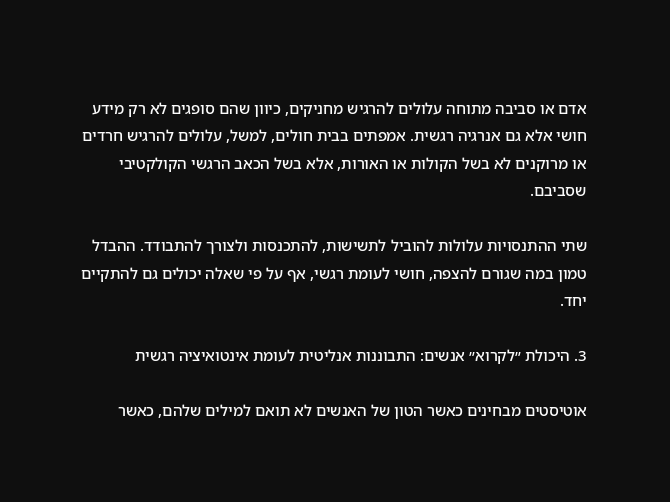אדם או סביבה מתוחה עלולים להרגיש מחניקים, כיוון שהם סופגים לא רק מידע חושי אלא גם אנרגיה רגשית. אמפתים בבית חולים, למשל, עלולים להרגיש חרדים או מרוקנים לא בשל הקולות או האורות, אלא בשל הכאב הרגשי הקולקטיבי שסביבם.

שתי ההתנסויות עלולות להוביל לתשישות, להתכנסות ולצורך להתבודד. ההבדל טמון במה שגורם להצפה, חושי לעומת רגשי, אף על פי שאלה יכולים גם להתקיים יחד.

3. היכולת ״לקרוא״ אנשים: התבוננות אנליטית לעומת אינטואיציה רגשית

אוטיסטים מבחינים כאשר הטון של האנשים לא תואם למילים שלהם, כאשר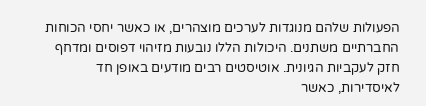הפעולות שלהם מנוגדות לערכים מוצהרים, או כאשר יחסי הכוחות החברתיים משתנים. היכולות הללו נובעות מזיהוי דפוסים ומדחף חזק לעקביות הגיונית. אוטיסטים רבים מודעים באופן חד לאיסדירות, כאשר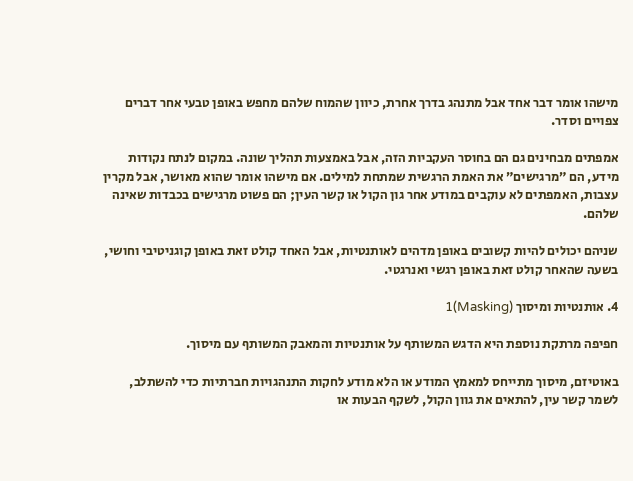מישהו אומר דבר אחד אבל מתנהג בדרך אחרת, כיוון שהמוח שלהם מחפש באופן טבעי אחר דברים צפויים וסדר.

אמפתים מבחינים גם הם בחוסר העקביות הזה, אבל באמצעות תהליך שונה. במקום לנתח נקודות מידע, הם ״מרגישים״ את האמת הרגשית שמתחת למילים. אם מישהו אומר שהוא מאושר, אבל מקרין עצבות, האמפתים לא עוקבים במודע אחר גון הקול או קשר העין; הם פשוט מרגישים בכבדות שאינה שלהם.

שניהם יכולים להיות קשובים באופן מדהים לאותנטיות, אבל האחד קולט זאת באופן קוגניטיבי וחושי, בשעה שהאחר קולט זאת באופן רגשי ואנרגטי.

4. אותנטיות ומיסוך (Masking)1

חפיפה מרתקת נוספת היא הדגש המשותף על אותנטיות והמאבק המשותף עם מיסוך.

באוטיזם, מיסוך מתייחס למאמץ המודע או הלא מודע לחקות התנהגויות חברתיות כדי להשתלב, לשמר קשר עין, להתאים את גוון הקול, לשקף הבעות או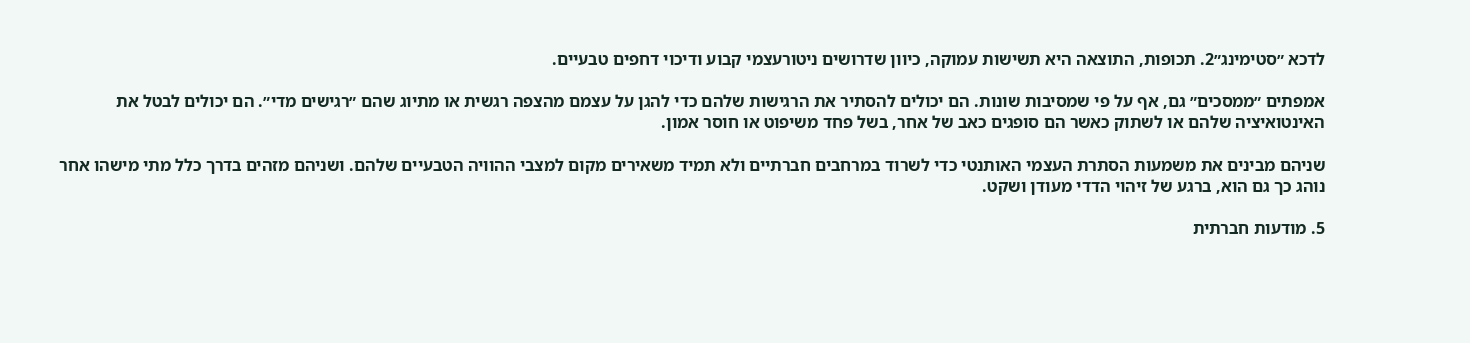לדכא ״סטימינג״2. תכופות, התוצאה היא תשישות עמוקה, כיוון שדרושים ניטורעצמי קבוע ודיכוי דחפים טבעיים.

אמפתים ״ממסכים״ גם, אף על פי שמסיבות שונות. הם יכולים להסתיר את הרגישות שלהם כדי להגן על עצמם מהצפה רגשית או מתיוג שהם ״רגישים מדי״. הם יכולים לבטל את האינטואיציה שלהם או לשתוק כאשר הם סופגים כאב של אחר, בשל פחד משיפוט או חוסר אמון.

שניהם מבינים את משמעות הסתרת העצמי האותנטי כדי לשרוד במרחבים חברתיים ולא תמיד משאירים מקום למצבי ההוויה הטבעיים שלהם. ושניהם מזהים בדרך כלל מתי מישהו אחר נוהג כך גם הוא, ברגע של זיהוי הדדי מעודן ושקט.

5. מודעות חברתית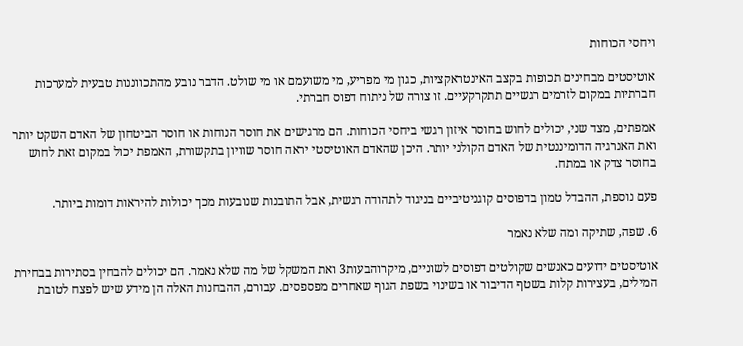ויחסי הכוחות

אוטיסטים מבחינים תכופות בקצב האינטראקציות, כגון מי מפריע, מי משועמם או מי שולט. הדבר נובע מהתכווננות טבעית למערכות חברתיות במקום לזרמים רגשיים תתקרקעיים. זו צורה של ניתוח דפוס חברתי.

אמפתים, מצד שני, יכולים לחוש בחוסר איזון רגשי ביחסי הכוחות. הם מרגישים את חוסר הנוחות או חוסר הביטחון של האדם השקט יותר ואת האנרגיה הדומיננטית של האדם הקולני יותר. היכן שהאדם האוטיסטי יראה חוסר שוויון בתקשורת, האמפת יכול במקום זאת לחוש בחוסר צדק או במתח.

פעם נוספת, ההבדל טמון בדפוסים קוגניטיביים בניגוד לתהודה רגשית, אבל התובנות שנובעות מכך יכולות להיראות דומות ביותר.

6. שפה, שתיקה ומה שלא נאמר

אוטיסטים ידועים כאנשים שקולטים דפוסים לשוניים, מיקרוהבעות3 ואת המשקל של מה שלא נאמר. הם יכולים להבחין בסתירות בבחירת המילים, בעצירות קלות בשטף הדיבור או בשינוי בשפת הגוף שאחרים מפספסים. עבורם, ההבחנות האלה הן מידע שיש לפצח לטובת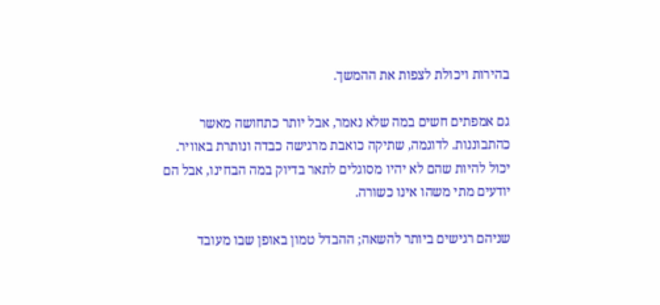בהירות ויכולת לצפות את ההמשך.

גם אמפתים חשים במה שלא נאמר, אבל יותר כתחושה מאשר כהתבוננות. לדוגמה, שתיקה כואבת מרגישה כבדה ונותרת באוויר. יכול להיות שהם לא יהיו מסוגלים לתאר בדיוק במה הבחינו, אבל הם יודעים מתי משהו אינו כשורה.

שניהם רגישים ביותר להשאה; ההבדל טמון באופן שבו מעובד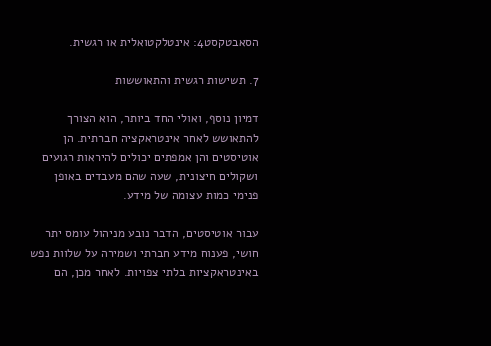הסאבטקסט4: אינטלקטואלית או רגשית.

7. תשישות רגשית והתאוששות

דמיון נוסף, ואולי החד ביותר, הוא הצורך להתאושש לאחר אינטראקציה חברתית. הן אוטיסטים והן אמפתים יכולים להיראות רגועים ושקולים חיצונית, שעה שהם מעבדים באופן פנימי כמות עצומה של מידע.

עבור אוטיסטים, הדבר נובע מניהול עומס יתר חושי, פענוח מידע חברתי ושמירה על שלוות נפש באינטראקציות בלתי צפויות. לאחר מכן, הם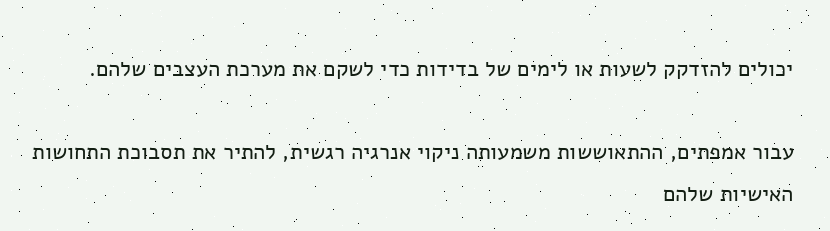יכולים להזדקק לשעות או לימים של בדידות כדי לשקם את מערכת העצבים שלהם.

עבור אמפתים, ההתאוששות משמעותה ניקוי אנרגיה רגשית, להתיר את תסבוכת התחושות האישיות שלהם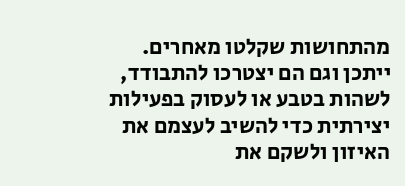מהתחושות שקלטו מאחרים. ייתכן וגם הם יצטרכו להתבודד, לשהות בטבע או לעסוק בפעילות יצירתית כדי להשיב לעצמם את האיזון ולשקם את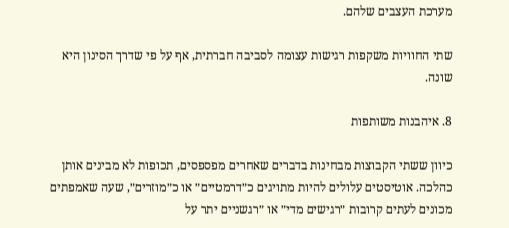מערכת העצבים שלהם.

שתי החוויות משקפות רגישות עצומה לסביבה חברתית, אף על פי שדרך הסינון היא שונה.

8. איהבנות משותפות

כיוון ששתי הקבוצות מבחינות בדברים שאחרים מפספסים, תכופות לא מבינים אותן כהלכה. אוטיסטים עלולים להיות מתויגים כ״דרמטיים״ או כ״מוזרים״, שעה שאמפתים מכונים לעתים קרובות ״רגישים מדי״ או ״רגשניים יתר על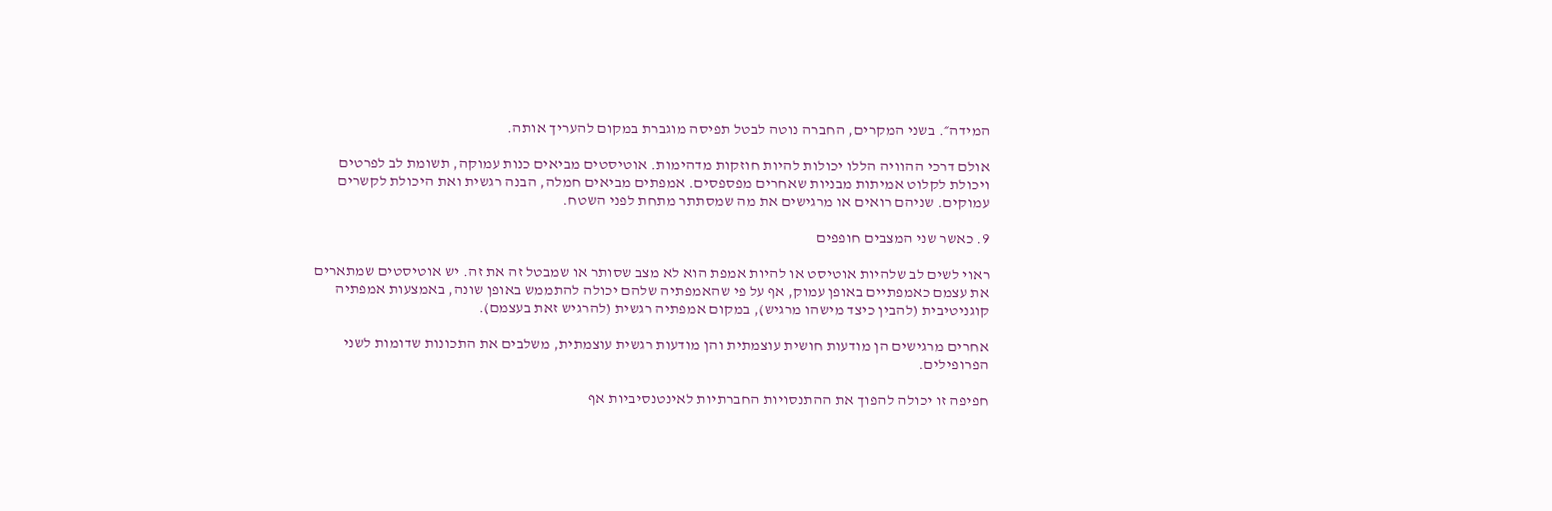המידה״. בשני המקרים, החברה נוטה לבטל תפיסה מוגברת במקום להעריך אותה.

אולם דרכי ההוויה הללו יכולות להיות חוזקות מדהימות. אוטיסטים מביאים כנות עמוקה, תשומת לב לפרטים ויכולת לקלוט אמיתות מבניות שאחרים מפספסים. אמפתים מביאים חמלה, הבנה רגשית ואת היכולת לקשרים עמוקים. שניהם רואים או מרגישים את מה שמסתתר מתחת לפני השטח.

9. כאשר שני המצבים חופפים

ראוי לשים לב שלהיות אוטיסט או להיות אמפת הוא לא מצב שסותר או שמבטל זה את זה. יש אוטיסטים שמתארים את עצמם כאמפתיים באופן עמוק, אף על פי שהאמפתיה שלהם יכולה להתממש באופן שונה, באמצעות אמפתיה קוגניטיבית (להבין כיצד מישהו מרגיש), במקום אמפתיה רגשית (להרגיש זאת בעצמם).

אחרים מרגישים הן מודעות חושית עוצמתית והן מודעות רגשית עוצמתית, משלבים את התכונות שדומות לשני הפרופילים.

חפיפה זו יכולה להפוך את ההתנסויות החברתיות לאינטנסיביות אף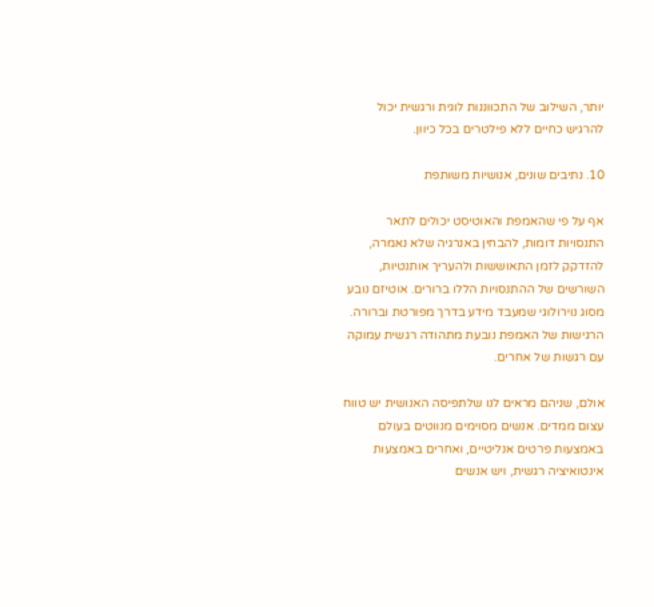יותר, השילוב של התכווננות לוגית ורגשית יכול להרגיש כחיים ללא פילטרים בכל כיוון.

10. נתיבים שונים, אנושיות משותפת

אף על פי שהאמפת והאוטיסט יכולים לתאר התנסויות דומות, להבחין באנרגיה שלא נאמרה, להזדקק לזמן התאוששות ולהעריך אותנטיות, השורשים של ההתנסויות הללו ברורים. אוטיזם נובע מסוג נוירולוגי שמעבד מידע בדרך מפורטת וברורה. הרגישות של האמפת נובעת מתהודה רגשית עמוקה עם רגשות של אחרים.

אולם, שניהם מראים לנו שלתפיסה האנושית יש טווח עצום ממדים. אנשים מסוימים מנווטים בעולם באמצעות פרטים אנליטיים, ואחרים באמצעות אינטואיציה רגשית, ויש אנשים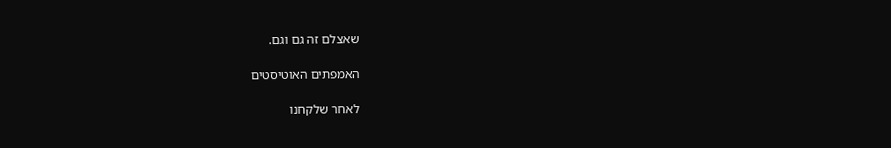שאצלם זה גם וגם.

האמפתים האוטיסטים

לאחר שלקחנו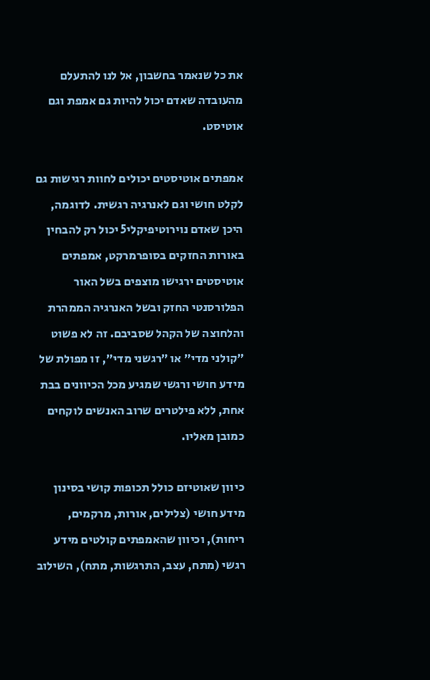את כל שנאמר בחשבון, אל לנו להתעלם מהעובדה שאדם יכול להיות גם אמפת וגם אוטיסט.

אמפתים אוטיסטים יכולים לחוות רגישות גם לקלט חושי וגם לאנרגיה רגשית. לדוגמה, היכן שאדם נוירוטיפיקלי5 יכול רק להבחין באורות החזקים בסופרמרקט, אמפתים אוטיסטים ירגישו מוצפים בשל האור הפלורסנטי החזק ובשל האנרגיה הממהרת והלחוצה של הקהל שסביבם. זה לא פשוט ״קולני מדי״ או ״רגשני מדי״, זו מפולת של מידע חושי ורגשי שמגיע מכל הכיוונים בבת אחת, ללא פילטרים שרוב האנשים לוקחים כמובן מאליו.

כיוון שאוטיזם כולל תכופות קושי בסינון מידע חושי (צלילים, אורות, מרקמים, ריחות), וכיוון שהאמפתים קולטים מידע רגשי (מתח, עצב, התרגשות, מתח), השילוב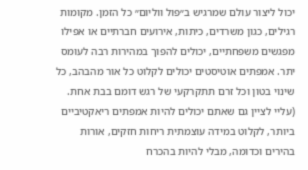יכול ליצור עולם שמרגיש ב״פול ווליום״ כל הזמן. מקומות רגילים, כגון משרדים, כיתות, אירועים חברתיים או אפילו מפגשים משפחתיים, יכולים להפוך במהירות רבה לעומס יתר. אמפתים אוטיסטים יכולים לקלוט כל אור מהבהב, כל שינוי בטון וכל זרם תתקרקעי של רגש דומם בבת אחת. (עליי לציין גם שאתם יכולים להיות אמפתים ריאקטיביים ביותר, לקלוט במידה עוצמתית ריחות חזקים, אורות בהירים וכדומה, מבלי להיות בהכרח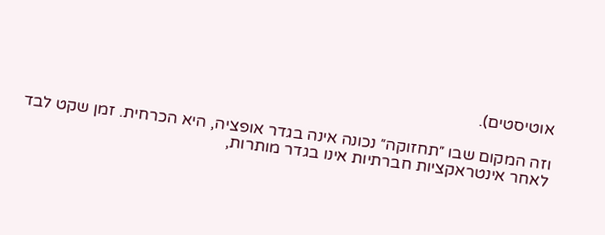אוטיסטים).

וזה המקום שבו ״תחזוקה״ נכונה אינה בגדר אופציה, היא הכרחית. זמן שקט לבד לאחר אינטראקציות חברתיות אינו בגדר מותרות,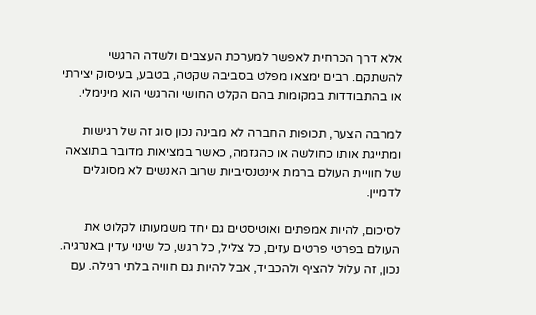אלא דרך הכרחית לאפשר למערכת העצבים ולשדה הרגשי להשתקם. רבים ימצאו מפלט בסביבה שקטה, בטבע, בעיסוק יצירתי או בהתבודדות במקומות בהם הקלט החושי והרגשי הוא מינימלי.

למרבה הצער, תכופות החברה לא מבינה נכון סוג זה של רגישות ומתייגת אותו כחולשה או כהגזמה, כאשר במציאות מדובר בתוצאה של חוויית העולם ברמת אינטנסיביות שרוב האנשים לא מסוגלים לדמיין.

לסיכום, להיות אמפתים ואוטיסטים גם יחד משמעותו לקלוט את העולם בפרטי פרטים עזים, כל צליל, כל רגש, כל שינוי עדין באנרגיה. נכון, זה עלול להציף ולהכביד, אבל להיות גם חוויה בלתי רגילה. עם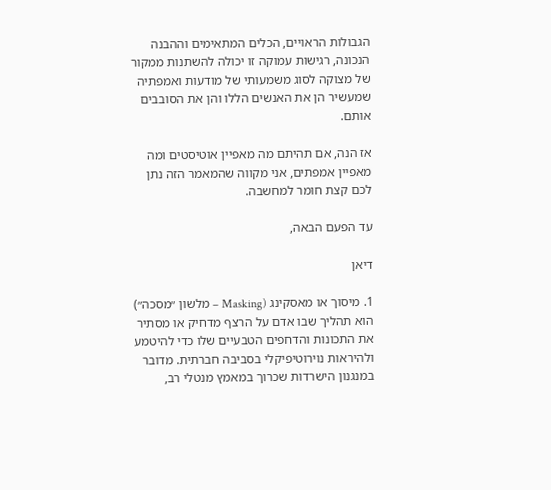הגבולות הראויים, הכלים המתאימים וההבנה הנכונה, רגישות עמוקה זו יכולה להשתנות ממקור של מצוקה לסוג משמעותי של מודעות ואמפתיה שמעשיר הן את האנשים הללו והן את הסובבים אותם.

אז הנה, אם תהיתם מה מאפיין אוטיסטים ומה מאפיין אמפתים, אני מקווה שהמאמר הזה נתן לכם קצת חומר למחשבה.

עד הפעם הבאה,

דיאן

1. מיסוך או מאסקינג (Masking – מלשון ״מסכה״) הוא תהליך שבו אדם על הרצף מדחיק או מסתיר את התכונות והדחפים הטבעיים שלו כדי להיטמע ולהיראות נוירוטיפיקלי בסביבה חברתית. מדובר במנגנון הישרדות שכרוך במאמץ מנטלי רב,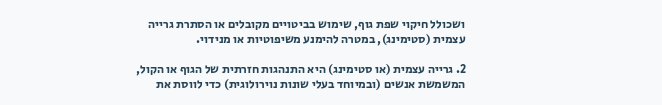ושכולל חיקוי שפת גוף, שימוש בביטויים מקובלים או הסתרת גרייה עצמית (סטימינג), במטרה להימנע משיפוטיות או מנידוי.

2. גרייה עצמית (או סטימינג) היא התנהגות חזרתית של הגוף או הקול, המשמשת אנשים (ובמיוחד בעלי שונות נוירולוגית) כדי לווסת את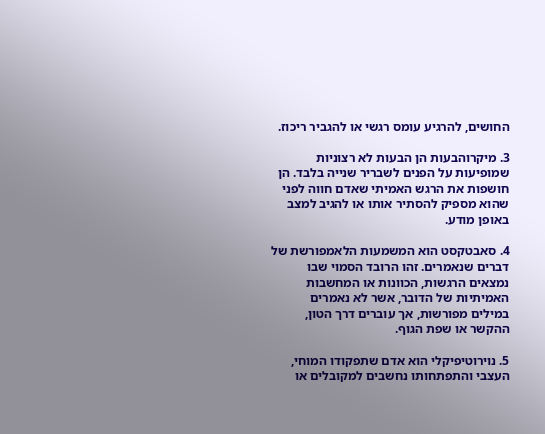החושים, להרגיע עומס רגשי או להגביר ריכוז.

3. מיקרוהבעות הן הבעות לא רצוניות שמופיעות על הפנים לשבריר שנייה בלבד. הן חושפות את הרגש האמיתי שאדם חווה לפני שהוא מספיק להסתיר אותו או להגיב למצב באופן מודע.

4. סאבטקסט הוא המשמעות הלאמפורשת של דברים שנאמרים. זהו הרובד הסמוי שבו נמצאים הרגשות, הכוונות או המחשבות האמיתיות של הדובר, אשר לא נאמרים במילים מפורשות, אך עוברים דרך הטון, ההקשר או שפת הגוף.

5. נוירוטיפיקלי הוא אדם שתפקודו המוחי, העצבי והתפתחותו נחשבים למקובלים או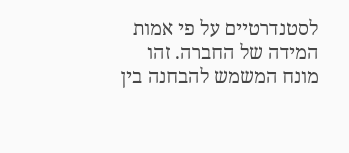לסטנדרטיים על פי אמות המידה של החברה. זהו מונח המשמש להבחנה בין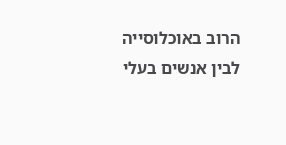הרוב באוכלוסייה לבין אנשים בעלי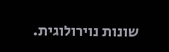שונות נוירולוגית.